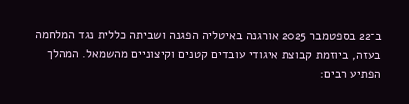ב־22 בספטמבר 2025 אורגנה באיטליה הפגנה ושביתה כללית נגד המלחמה בעזה, ביוזמת קבוצת איגודי עובדים קטנים וקיצוניים מהשמאל. המהלך הפתיע רבים: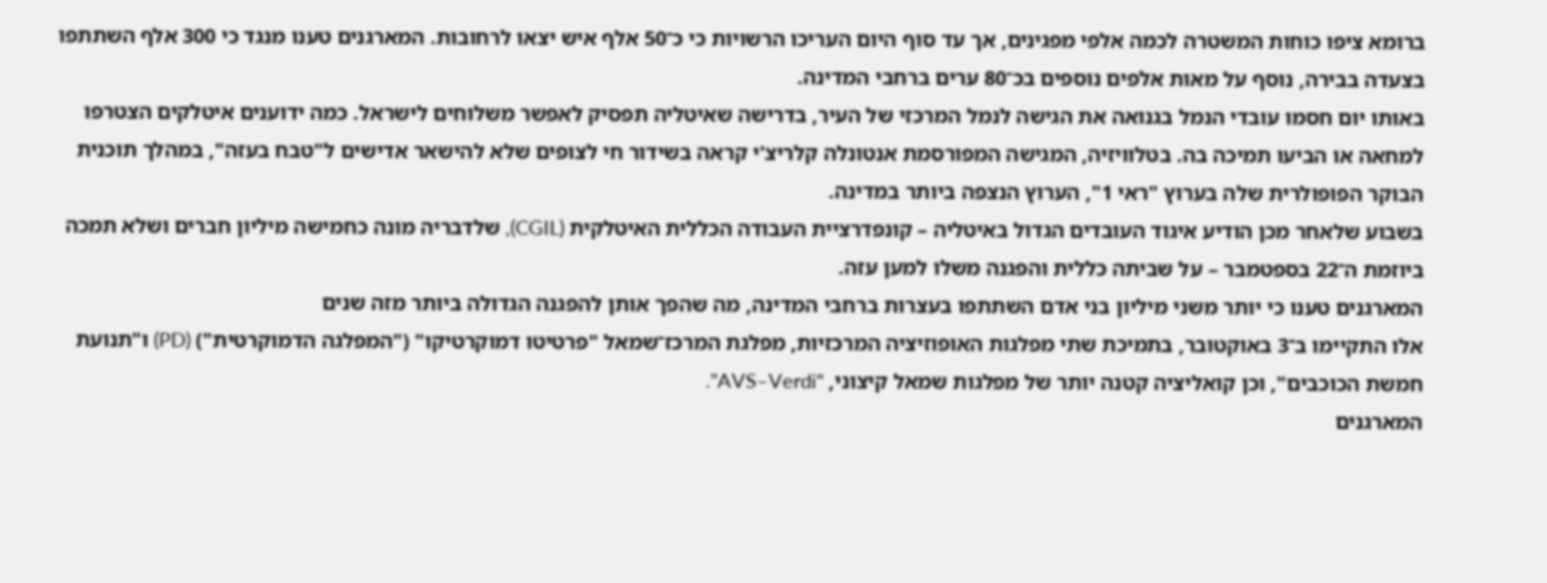ברומא ציפו כוחות המשטרה לכמה אלפי מפגינים, אך עד סוף היום העריכו הרשויות כי כ־50 אלף איש יצאו לרחובות. המארגנים טענו מנגד כי 300 אלף השתתפו בצעדה בבירה, נוסף על מאות אלפים נוספים בכ־80 ערים ברחבי המדינה.
באותו יום חסמו עובדי הנמל בגנואה את הגישה לנמל המרכזי של העיר, בדרישה שאיטליה תפסיק לאפשר משלוחים לישראל. כמה ידוענים איטלקים הצטרפו למחאה או הביעו תמיכה בה. בטלוויזיה, המגישה המפורסמת אנטונלה קלריצ'י קראה בשידור חי לצופים שלא להישאר אדישים ל"טבח בעזה", במהלך תוכנית הבוקר הפופולרית שלה בערוץ "ראי 1", הערוץ הנצפה ביותר במדינה.
בשבוע שלאחר מכן הודיע איגוד העובדים הגדול באיטליה – קונפדרציית העבודה הכללית האיטלקית (CGIL), שלדבריה מונה כחמישה מיליון חברים ושלא תמכה ביוזמת ה־22 בספטמבר – על שביתה כללית והפגנה משלו למען עזה.
המארגנים טענו כי יותר משני מיליון בני אדם השתתפו בעצרות ברחבי המדינה, מה שהפך אותן להפגנה הגדולה ביותר מזה שנים
אלו התקיימו ב־3 באוקטובר, בתמיכת שתי מפלגות האופוזיציה המרכזיות, מפלגת המרכז־שמאל "פרטיטו דמוקרטיקו" ("המפלגה הדמוקרטית") (PD) ו"תנועת חמשת הכוכבים", וכן קואליציה קטנה יותר של מפלגות שמאל קיצוני, "AVS–Verdi".
המארגנים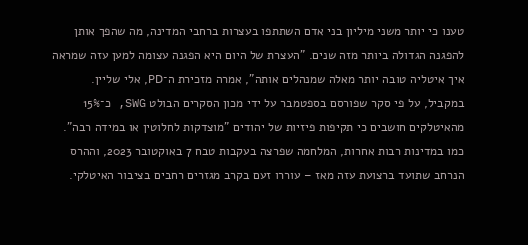טענו כי יותר משני מיליון בני אדם השתתפו בעצרות ברחבי המדינה, מה שהפך אותן להפגנה הגדולה ביותר מזה שנים. "העצרת של היום היא הפגנה עצומה למען עזה שמראה איך איטליה טובה יותר מאלה שמנהלים אותה", אמרה מזכירת ה־PD, אלי שליין.
במקביל, על פי סקר שפורסם בספטמבר על ידי מכון הסקרים הבולט SWG, כ־15% מהאיטלקים חושבים כי תקיפות פיזיות של יהודים "מוצדקות לחלוטין או במידה רבה".
כמו במדינות רבות אחרות, המלחמה שפרצה בעקבות טבח 7 באוקטובר 2023, וההרס הנרחב שתועד ברצועת עזה מאז – עוררו זעם בקרב מגזרים רחבים בציבור האיטלקי.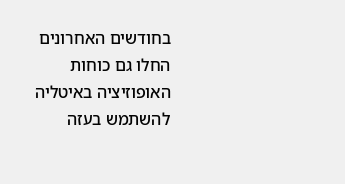בחודשים האחרונים החלו גם כוחות האופוזיציה באיטליה להשתמש בעזה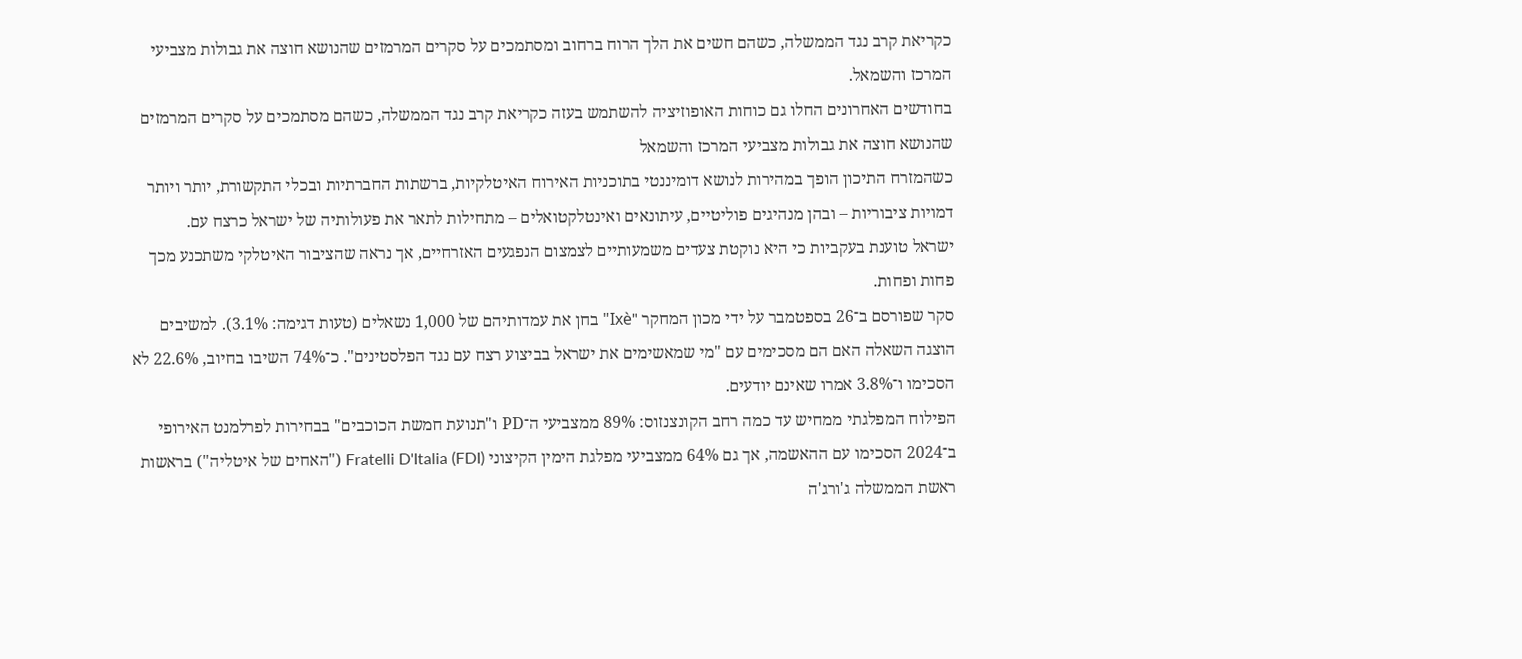כקריאת קרב נגד הממשלה, כשהם חשים את הלך הרוח ברחוב ומסתמכים על סקרים המרמזים שהנושא חוצה את גבולות מצביעי המרכז והשמאל.
בחודשים האחרונים החלו גם כוחות האופוזיציה להשתמש בעזה כקריאת קרב נגד הממשלה, כשהם מסתמכים על סקרים המרמזים שהנושא חוצה את גבולות מצביעי המרכז והשמאל
כשהמזרח התיכון הופך במהירות לנושא דומיננטי בתוכניות האירוח האיטלקיות, ברשתות החברתיות ובכלי התקשורת, יותר ויותר דמויות ציבוריות – ובהן מנהיגים פוליטיים, עיתונאים ואינטלקטואלים – מתחילות לתאר את פעולותיה של ישראל כרצח עם.
ישראל טוענת בעקביות כי היא נוקטת צעדים משמעותיים לצמצום הנפגעים האזרחיים, אך נראה שהציבור האיטלקי משתכנע מכך פחות ופחות.
סקר שפורסם ב־26 בספטמבר על ידי מכון המחקר "Ixè" בחן את עמדותיהם של 1,000 נשאלים (טעות דגימה: 3.1%). למשיבים הוצגה השאלה האם הם מסכימים עם "מי שמאשימים את ישראל בביצוע רצח עם נגד הפלסטינים". כ־74% השיבו בחיוב, 22.6% לא הסכימו ו־3.8% אמרו שאינם יודעים.
הפילוח המפלגתי ממחיש עד כמה רחב הקונצנזוס: 89% ממצביעי ה־PD ו"תנועת חמשת הכוכבים" בבחירות לפרלמנט האירופי ב־2024 הסכימו עם ההאשמה, אך גם 64% ממצביעי מפלגת הימין הקיצוני Fratelli D'Italia (FDI) ("האחים של איטליה") בראשות ראשת הממשלה ג'ורג'ה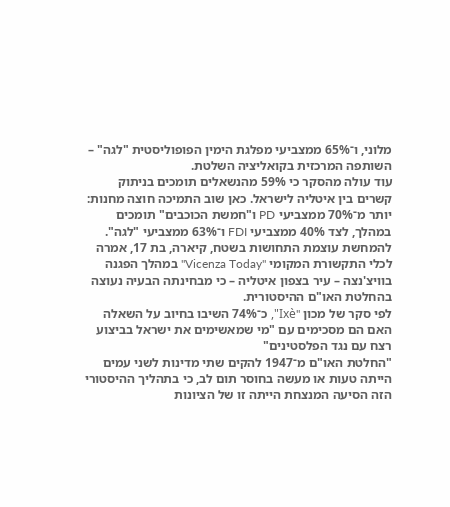מלוני, ו־65% ממצביעי מפלגת הימין הפופוליסטית "לגה" – השותפה המרכזית בקואליציה השלטת.
עוד עולה מהסקר כי 59% מהנשאלים תומכים בניתוק קשרים בין איטליה לישראל. כאן שוב התמיכה חוצה מחנות: יותר מ־70% ממצביעי PD ו"חמשת הכוכבים" תומכים במהלך, לצד 40% ממצביעי FDI ו־63% ממצביעי "לגה".
להמחשת עוצמת התחושות בשטח, קיארה, בת 17, אמרה לכלי התקשורת המקומי "Vicenza Today" במהלך הפגנה בוויצ'נצה – עיר בצפון איטליה – כי מבחינתה הבעיה נעוצה בהחלטת האו"ם ההיסטורית.
לפי סקר של מכון "Ixè", כ־74% השיבו בחיוב על השאלה האם הם מסכימים עם "מי שמאשימים את ישראל בביצוע רצח עם נגד הפלסטינים"
"החלטת האו"ם מ־1947 להקים שתי מדינות לשני עמים הייתה טעות או מעשה בחוסר תום לב, כי בתהליך ההיסטורי הזה הסיעה המנצחת הייתה זו של הציונות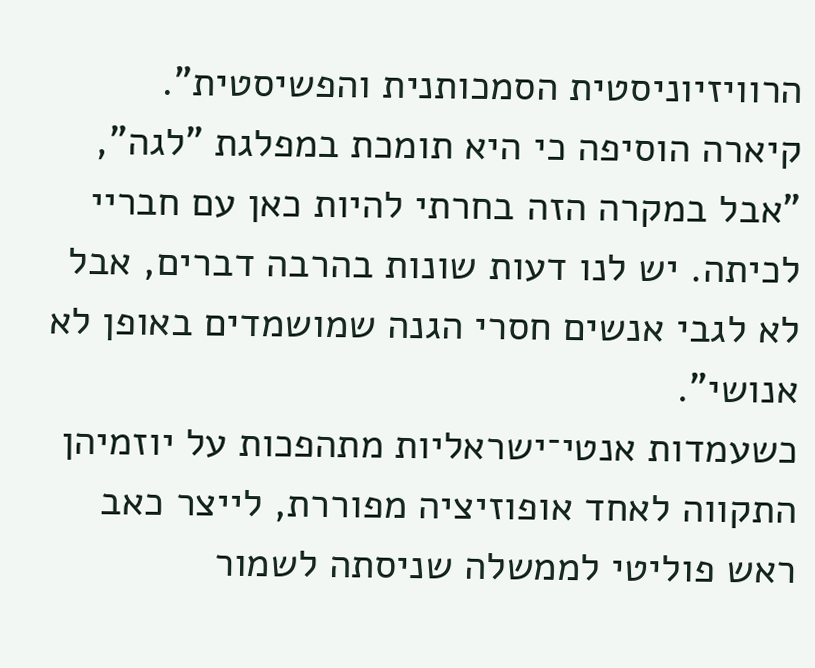הרוויזיוניסטית הסמכותנית והפשיסטית".
קיארה הוסיפה כי היא תומכת במפלגת "לגה", "אבל במקרה הזה בחרתי להיות כאן עם חבריי לכיתה. יש לנו דעות שונות בהרבה דברים, אבל לא לגבי אנשים חסרי הגנה שמושמדים באופן לא אנושי".
כשעמדות אנטי־ישראליות מתהפכות על יוזמיהן
התקווה לאחד אופוזיציה מפוררת, לייצר כאב ראש פוליטי לממשלה שניסתה לשמור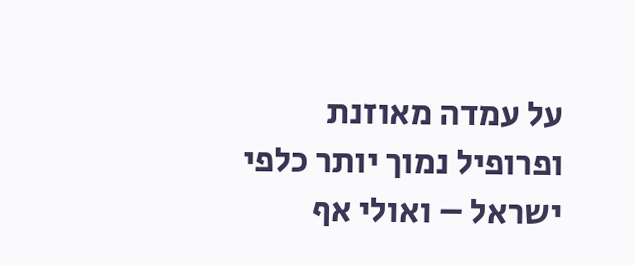על עמדה מאוזנת ופרופיל נמוך יותר כלפי ישראל – ואולי אף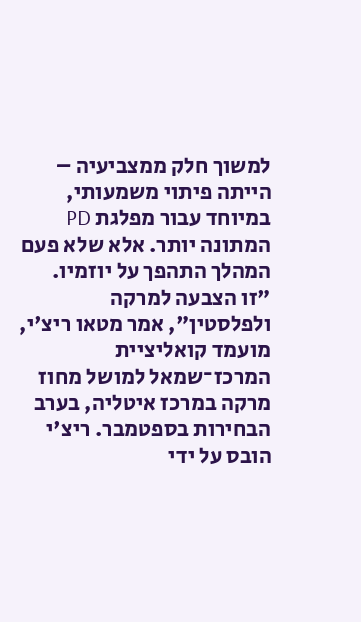למשוך חלק ממצביעיה – הייתה פיתוי משמעותי, במיוחד עבור מפלגת PD המתונה יותר. אלא שלא פעם המהלך התהפך על יוזמיו.
"זו הצבעה למרקה ולפלסטין", אמר מטאו ריצ'י, מועמד קואליציית המרכז־שמאל למושל מחוז מרקה במרכז איטליה, בערב הבחירות בספטמבר. ריצ'י הובס על ידי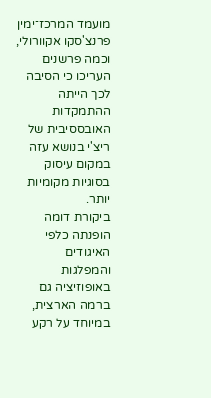מועמד המרכז־ימין פרנצ'סקו אקוורולי, וכמה פרשנים העריכו כי הסיבה לכך הייתה ההתמקדות האובססיבית של ריצ'י בנושא עזה במקום עיסוק בסוגיות מקומיות יותר.
ביקורת דומה הופנתה כלפי האיגודים והמפלגות באופוזיציה גם ברמה הארצית, במיוחד על רקע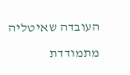העובדה שאיטליה מתמודדת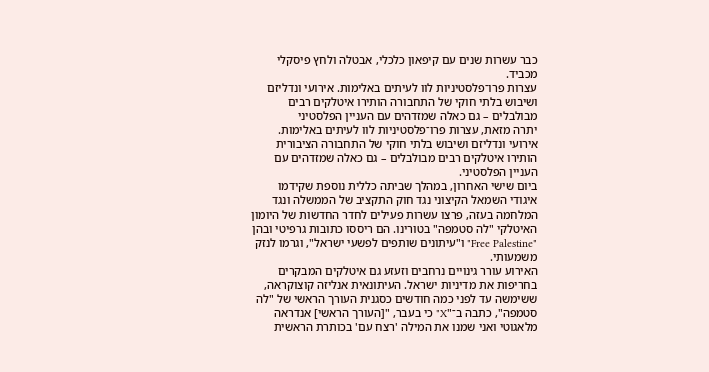כבר עשרות שנים עם קיפאון כלכלי, אבטלה ולחץ פיסקלי מכביד.
עצרות פרו־פלסטיניות לוו לעיתים באלימות. אירועי ונדליזם ושיבוש בלתי חוקי של התחבורה הותירו איטלקים רבים מבולבלים – גם כאלה שמזדהים עם העניין הפלסטיני
יתרה מזאת, עצרות פרו־פלסטיניות לוו לעיתים באלימות. אירועי ונדליזם ושיבוש בלתי חוקי של התחבורה הציבורית הותירו איטלקים רבים מבולבלים – גם כאלה שמזדהים עם העניין הפלסטיני.
ביום שישי האחרון, במהלך שביתה כללית נוספת שקידמו איגודי השמאל הקיצוני נגד חוק התקציב של הממשלה ונגד המלחמה בעזה, פרצו עשרות פעילים לחדר החדשות של היומון האיטלקי "לה סטמפה" בטורינו. הם ריססו כתובות גרפיטי ובהן "Free Palestine" ו"עיתונים שותפים לפשעי ישראל", וגרמו לנזק משמעותי.
האירוע עורר גינויים נרחבים וזעזע גם איטלקים המבקרים בחריפות את מדיניות ישראל. העיתונאית אנליזה קוצוקראה, ששימשה עד לפני כמה חודשים כסגנית העורך הראשי של "לה סטמפה", כתבה ב־"X" כי בעבר, "[העורך הראשי] אנדראה מלאגוטי ואני שמנו את המילה 'רצח עם' בכותרת הראשית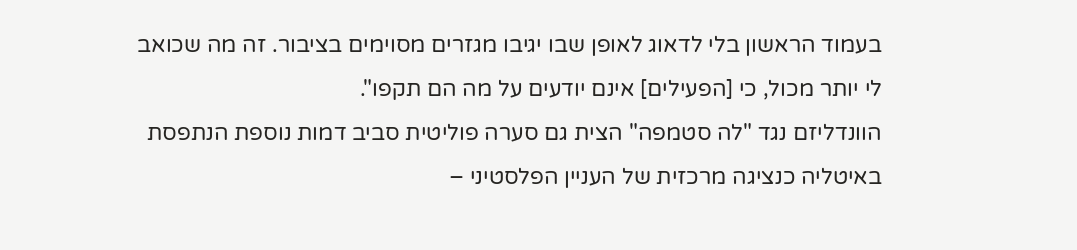בעמוד הראשון בלי לדאוג לאופן שבו יגיבו מגזרים מסוימים בציבור. זה מה שכואב לי יותר מכול, כי [הפעילים] אינם יודעים על מה הם תקפו".
הוונדליזם נגד "לה סטמפה" הצית גם סערה פוליטית סביב דמות נוספת הנתפסת באיטליה כנציגה מרכזית של העניין הפלסטיני –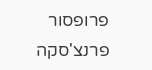פרופסור פרנצ'סקה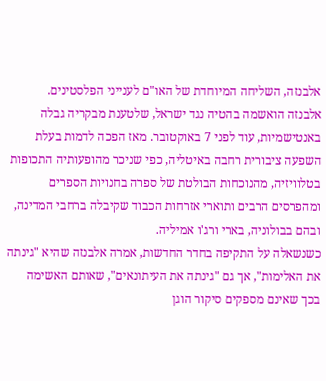אלבנזה, השליחה המיוחדת של האו"ם לענייני הפלסטינים.
אלבנזה הואשמה בהטיה נגד ישראל, שלטענת מבקריה גבלה באנטישמיות, עוד לפני 7 באוקטובר. מאז הפכה לדמות בעלת השפעה ציבורית רחבה באיטליה, כפי שניכר מהופעותיה התכופות בטלוויזיה, מהנוכחות הבולטת של ספרה בחנויות הספרים ומהפרסים הרבים ותוארי אזרחות הכבוד שקיבלה ברחבי המדינה, ובהם בבולוניה, בארי ורג'ו אמיליה.
כשנשאלה על התקיפה בחדר החדשות, אמרה אלבנזה שהיא "גינתה את האלימות", אך גם "גינתה את העיתונאים", שאותם האשימה בכך שאינם מספקים סיקור הוגן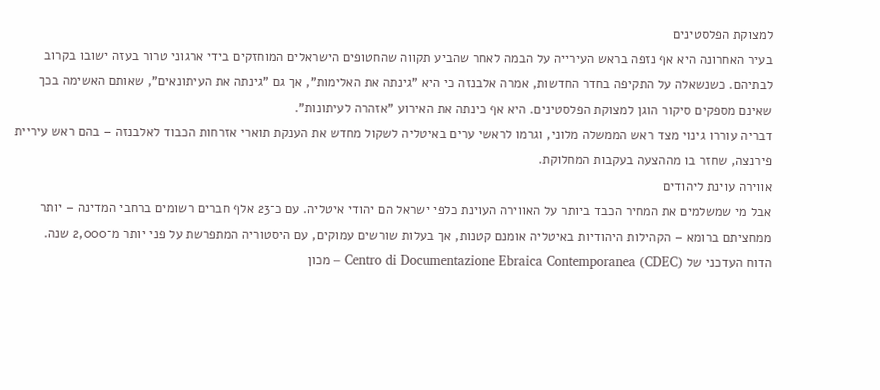למצוקת הפלסטינים
בעיר האחרונה היא אף נזפה בראש העירייה על הבמה לאחר שהביע תקווה שהחטופים הישראלים המוחזקים בידי ארגוני טרור בעזה ישובו בקרוב לבתיהם. כשנשאלה על התקיפה בחדר החדשות, אמרה אלבנזה כי היא "גינתה את האלימות", אך גם "גינתה את העיתונאים", שאותם האשימה בכך שאינם מספקים סיקור הוגן למצוקת הפלסטינים. היא אף כינתה את האירוע "אזהרה לעיתונות".
דבריה עוררו גינוי מצד ראש הממשלה מלוני, וגרמו לראשי ערים באיטליה לשקול מחדש את הענקת תוארי אזרחות הכבוד לאלבנזה – בהם ראש עיריית פירנצה, שחזר בו מההצעה בעקבות המחלוקת.
אווירה עוינת ליהודים
אבל מי שמשלמים את המחיר הכבד ביותר על האווירה העוינת כלפי ישראל הם יהודי איטליה. עם כ־23 אלף חברים רשומים ברחבי המדינה – יותר ממחציתם ברומא – הקהילות היהודיות באיטליה אומנם קטנות, אך בעלות שורשים עמוקים, עם היסטוריה המתפרשת על פני יותר מ־2,000 שנה.
הדוח העדכני של Centro di Documentazione Ebraica Contemporanea (CDEC) – מכון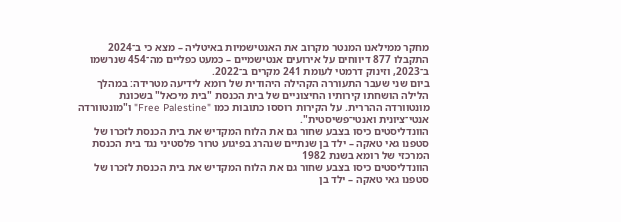מחקר ממילאנו המנטר מקרוב את האנטישמיות באיטליה – מצא כי ב־2024 התקבלו 877 דיווחים על אירועים אנטישמיים – כמעט כפליים מה־454 שנרשמו ב־2023, וזינוק דרמטי לעומת 241 מקרים ב־2022.
ביום שני שעבר התעוררה הקהילה היהודית של רומא לידיעה מטרידה: במהלך הלילה הושחתו קירותיו החיצוניים של בית הכנסת "בית מיכאל" בשכונת מונטוורדה ההררית. על הקירות רוססו כתובות כמו "Free Palestine" ו"מונטוורדה אנטי־ציונית ואנטי־פשיסטית".
הוונדליסטים כיסו בצבע שחור גם את הלוח המקדיש את בית הכנסת לזכרו של סטפנו גאי טאקה – ילד בן שנתיים שנהרג בפיגוע טרור פלסטיני נגד בית הכנסת המרכזי של רומא בשנת 1982
הוונדליסטים כיסו בצבע שחור גם את הלוח המקדיש את בית הכנסת לזכרו של סטפנו גאי טאקה – ילד בן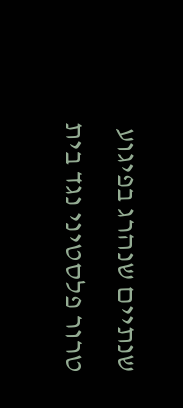שנתיים שנהרג בפיגוע טרור פלסטיני נגד בית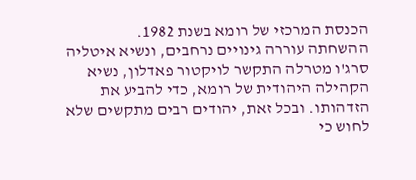הכנסת המרכזי של רומא בשנת 1982.
ההשחתה עוררה גינויים נרחבים, ונשיא איטליה סרג'ו מטרלה התקשר לויקטור פאדלון, נשיא הקהילה היהודית של רומא, כדי להביע את הזדהותו. ובכל זאת, יהודים רבים מתקשים שלא לחוש כי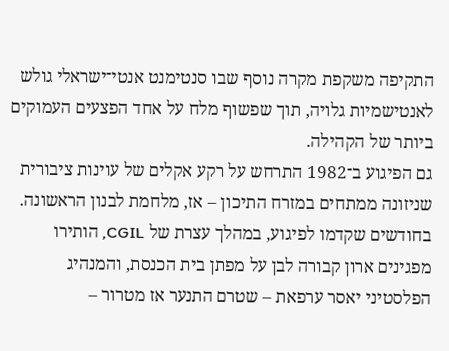התקיפה משקפת מקרה נוסף שבו סנטימנט אנטי־ישראלי גולש לאנטישמיות גלויה, תוך שפשוף מלח על אחד הפצעים העמוקים ביותר של הקהילה.
גם הפיגוע ב־1982 התרחש על רקע אקלים של עוינות ציבורית שניזונה ממתחים במזרח התיכון – אז, מלחמת לבנון הראשונה. בחודשים שקדמו לפיגוע, במהלך עצרת של CGIL, הותירו מפגינים ארון קבורה לבן על מפתן בית הכנסת, והמנהיג הפלסטיני יאסר ערפאת – שטרם התנער אז מטרור –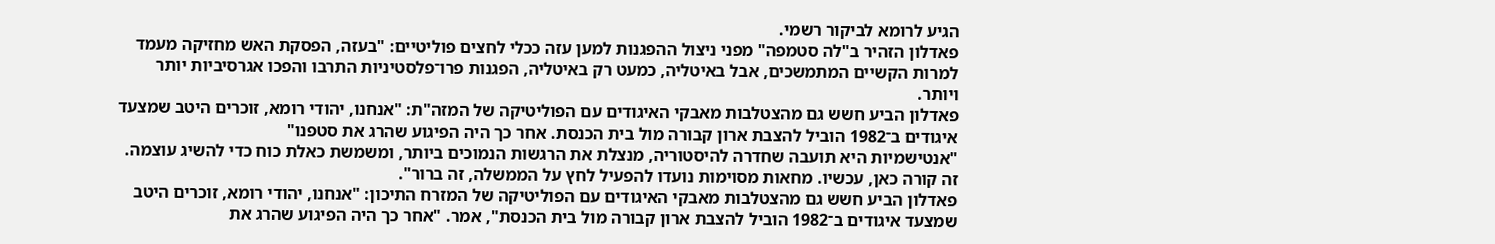הגיע לרומא לביקור רשמי.
פאדלון הזהיר ב"לה סטמפה" מפני ניצול ההפגנות למען עזה ככלי לחצים פוליטיים: "בעזה, הפסקת האש מחזיקה מעמד למרות הקשיים המתמשכים, אבל באיטליה, כמעט רק באיטליה, הפגנות פרו־פלסטיניות התרבו והפכו אגרסיביות יותר ויותר.
פאדלון הביע חשש גם מהצטלבות מאבקי האיגודים עם הפוליטיקה של המזה"ת: "אנחנו, יהודי רומא, זוכרים היטב שמצעד איגודים ב־1982 הוביל להצבת ארון קבורה מול בית הכנסת. אחר כך היה הפיגוע שהרג את סטפנו"
"אנטישמיות היא תועבה שחדרה להיסטוריה, מנצלת את הרגשות הנמוכים ביותר, ומשמשת כאלת כוח כדי להשיג עוצמה. זה קורה כאן, עכשיו. מחאות מסוימות נועדו להפעיל לחץ על הממשלה, זה ברור".
פאדלון הביע חשש גם מהצטלבות מאבקי האיגודים עם הפוליטיקה של המזרח התיכון: "אנחנו, יהודי רומא, זוכרים היטב שמצעד איגודים ב־1982 הוביל להצבת ארון קבורה מול בית הכנסת", אמר. "אחר כך היה הפיגוע שהרג את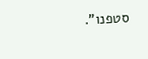סטפנו".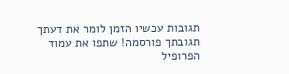תגובות עכשיו הזמן לומר את דעתך
תגובתך פורסמה! שתפו את עמוד הפרופיל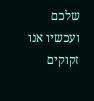שלכם
ועכשיו אנו זקוקים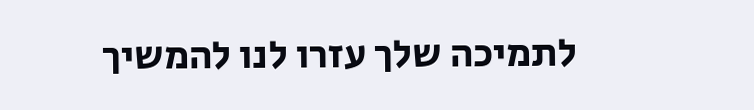לתמיכה שלך עזרו לנו להמשיך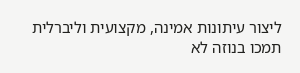ליצור עיתונות אמינה, מקצועית וליברלית
תמכו בנוזה לא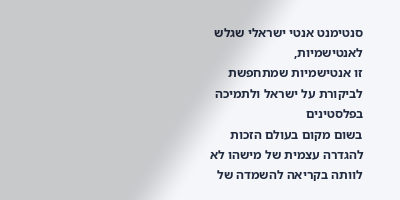סנטימנט אנטי ישראלי שגלש לאנטישמיות,
זו אנטישמיות שמתחפשת לביקורת על ישראל ולתמיכה בפלסטינים
בשום מקום בעולם הזכות להגדרה עצמית של מישהו לא לוותה בקריאה להשמדה של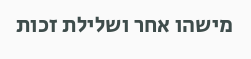מישהו אחר ושלילת זכות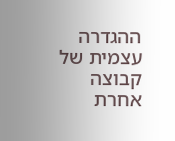ההגדרה עצמית של קבוצה אחרת